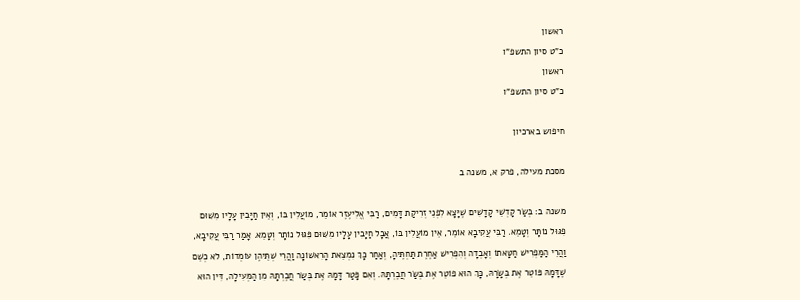ראשון
כ"ט סיון התשפ"ו
ראשון
כ"ט סיון התשפ"ו

חיפוש בארכיון

מסכת מעילה, פרק א, משנה ב

משנה ב: בְּשַׂר קָדְשֵׁי קָדָשִׁים שֶׁיָּצָא לִפְנֵי זְרִיקַת דָּמִים, רַבִּי אֱלִיעֶזֶר אוֹמֵר, מוֹעֲלִין בּוֹ, וְאֵין חַיָּבִין עָלָיו מִשּׁוּם פִגּוּל נוֹתָּר וְטָמֵא. רַבִּי עֲקִיבָא אוֹמֵר, אֵין מוֹעֲלִין בּוֹ, אֲבָל חַיָּבִין עָלָיו מִשּׁוּם פִּגּוּל נוֹתָר וְטָמֵא. אָמַר רַבִּי עֲקִיבָא, וַהֲרֵי הַמַּפְרִישׁ חַטָּאתוֹ וְאָבְדָה וְהִפְרִישׁ אַחֶרֶת תַּחְתֶּיהָ, וְאַחַר כָּךְ נִמְצֵאת הָרִאשׁוֹנָה וַהֲרֵי שְׁתֵּיהֶן עוֹמְדוֹת, לֹא כְשֵׁם שֶׁדָּמָהּ פּוֹטֵר אֶת בְּשָׂרָהּ, כָּךְ הוּא פוֹטֵר אֶת בְּשַׂר חֲבֶרְתָּהּ. וְאִם פָּטַר דָּמָהּ אֶת בְּשַׂר חֲבֶרְתָּהּ מִן הַמְּעִילָה, דִּין הוּא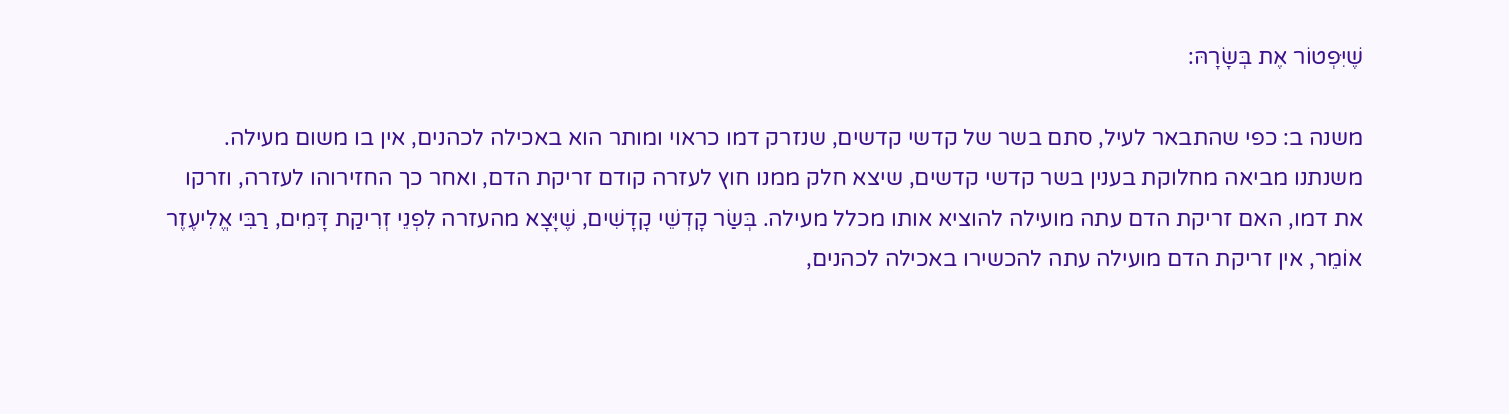שֶׁיִּפְטוֹר אֶת בְּשָׂרָהּ:

משנה ב: כפי שהתבאר לעיל, סתם בשר של קדשי קדשים, שנזרק דמו כראוי ומותר הוא באכילה לכהנים, אין בו משום מעילה. משנתנו מביאה מחלוקת בענין בשר קדשי קדשים, שיצא חלק ממנו חוץ לעזרה קודם זריקת הדם, ואחר כך החזירוהו לעזרה, וזרקו את דמו, האם זריקת הדם עתה מועילה להוציא אותו מכלל מעילה. בְּשַׂר קָדְשֵׁי קָדָשִׁים, שֶׁיָּצָא מהעזרה לִפְנֵי זְרִיקַת דָּמִים, רַבִּי אֱלִיעֶזֶר אוֹמֵר, אין זריקת הדם מועילה עתה להכשירו באכילה לכהנים,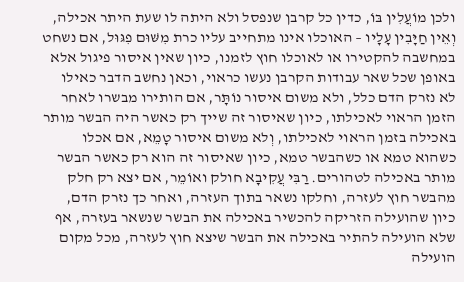ולכן מוֹעֲלִין בּוֹ, כדין כל קרבן שנפסל ולא היתה לו שעת היתר אכילה, וְאֵין חַיָּבִין עָלָיו – האוכלו אינו מתחייב עליו כרת מִשּׁוּם פִגּוּל, אם נשחט במחשבה להקטירו או לאוכלו חוץ לזמנו, כיון שאין איסור פיגול אלא באופן שכל שאר עבודות הקרבן נעשו כראוי, וכאן נחשב הדבר כאילו לא נזרק הדם כלל, ולא משום איסור נוֹתָּר, אם הותירו מבשרו לאחר הזמן הראוי לאכילתו, כיון שאיסור זה שייך רק כאשר היה הבשר מותר באכילה בזמן הראוי לאכילתו, וְלא משום איסור טָמֵא, אם אכלו כשהוא טמא או כשהבשר טמא, כיון שאיסור זה הוא רק כאשר הבשר מותר באכילה לטהורים. רַבִּי עֲקִיבָא חולק ואוֹמֵר, אם יצא רק חלק מהבשר חוץ לעזרה, וחלקו נשאר בתוך העזרה, ואחר כך נזרק הדם, כיון שהועילה הזריקה להכשיר באכילה את הבשר שנשאר בעזרה, אף שלא הועילה להתיר באכילה את הבשר שיצא חוץ לעזרה, מכל מקום הועילה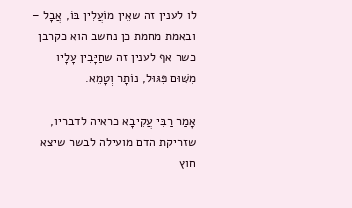לו לענין זה שאֵין מוֹעֲלִין בּוֹ, אֲבָל – ובאמת מחמת כן נחשב הוא כקרבן כשר אף לענין זה שחַיָּבִין עָלָיו מִשּׁוּם פִּגּוּל, נוֹתָר וְטָמֵא.

אָמַר רַבִּי עֲקִיבָא כראיה לדבריו, שזריקת הדם מועילה לבשר שיצא חוץ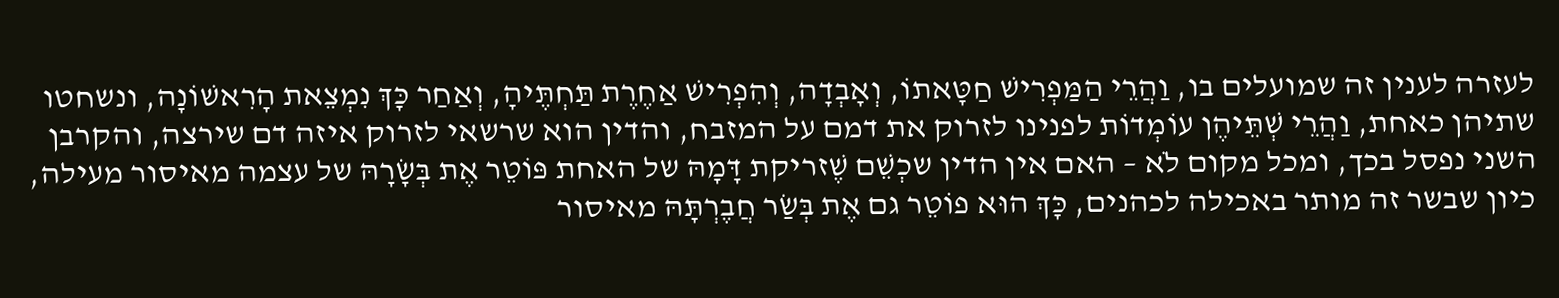לעזרה לענין זה שמועלים בו, וַהֲרֵי הַמַּפְרִישׁ חַטָּאתוֹ, וְאָבְדָה, וְהִפְרִישׁ אַחֶרֶת תַּחְתֶּיהָ, וְאַחַר כָּךְ נִמְצֵאת הָרִאשׁוֹנָה, ונשחטו שתיהן כאחת, וַהֲרֵי שְׁתֵּיהֶן עוֹמְדוֹת לפנינו לזרוק את דמם על המזבח, והדין הוא שרשאי לזרוק איזה דם שירצה, והקרבן השני נפסל בכך, ומכל מקום לֹא – האם אין הדין שכְשֵׁם שֶׁזריקת דָּמָהּ של האחת פּוֹטֵר אֶת בְּשָׂרָהּ של עצמה מאיסור מעילה, כיון שבשר זה מותר באכילה לכהנים, כָּךְ הוּא פוֹטֵר גם אֶת בְּשַׂר חֲבֶרְתָּהּ מאיסור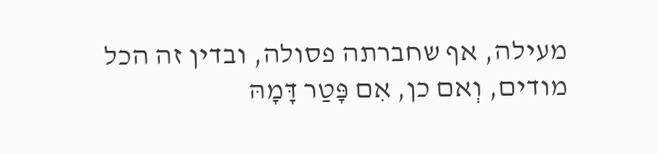מעילה, אף שחברתה פסולה, ובדין זה הכל מודים, וְאם כן, אִם פָּטַר דָּמָהּ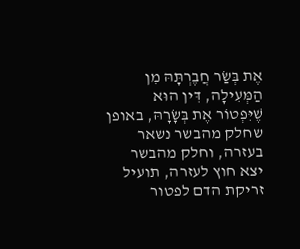אֶת בְּשַׂר חֲבֶרְתָּהּ מִן הַמְּעִילָה, דִּין הוּא שֶׁיִּפְטוֹר אֶת בְּשָׂרָהּ, באופן שחלק מהבשר נשאר בעזרה, וחלק מהבשר יצא חוץ לעזרה, תועיל זריקת הדם לפטור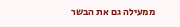ממעילה גם את הבשר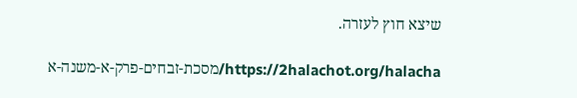שיצא חוץ לעזרה.

https://2halachot.org/halacha/מסכת-זבחים-פרק-א-משנה-א